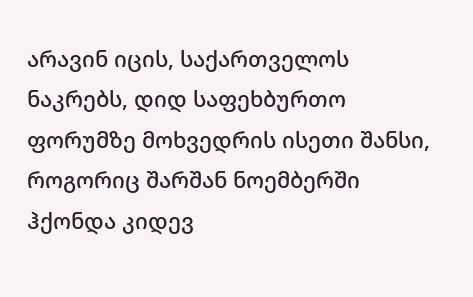არავინ იცის, საქართველოს ნაკრებს, დიდ საფეხბურთო ფორუმზე მოხვედრის ისეთი შანსი, როგორიც შარშან ნოემბერში ჰქონდა კიდევ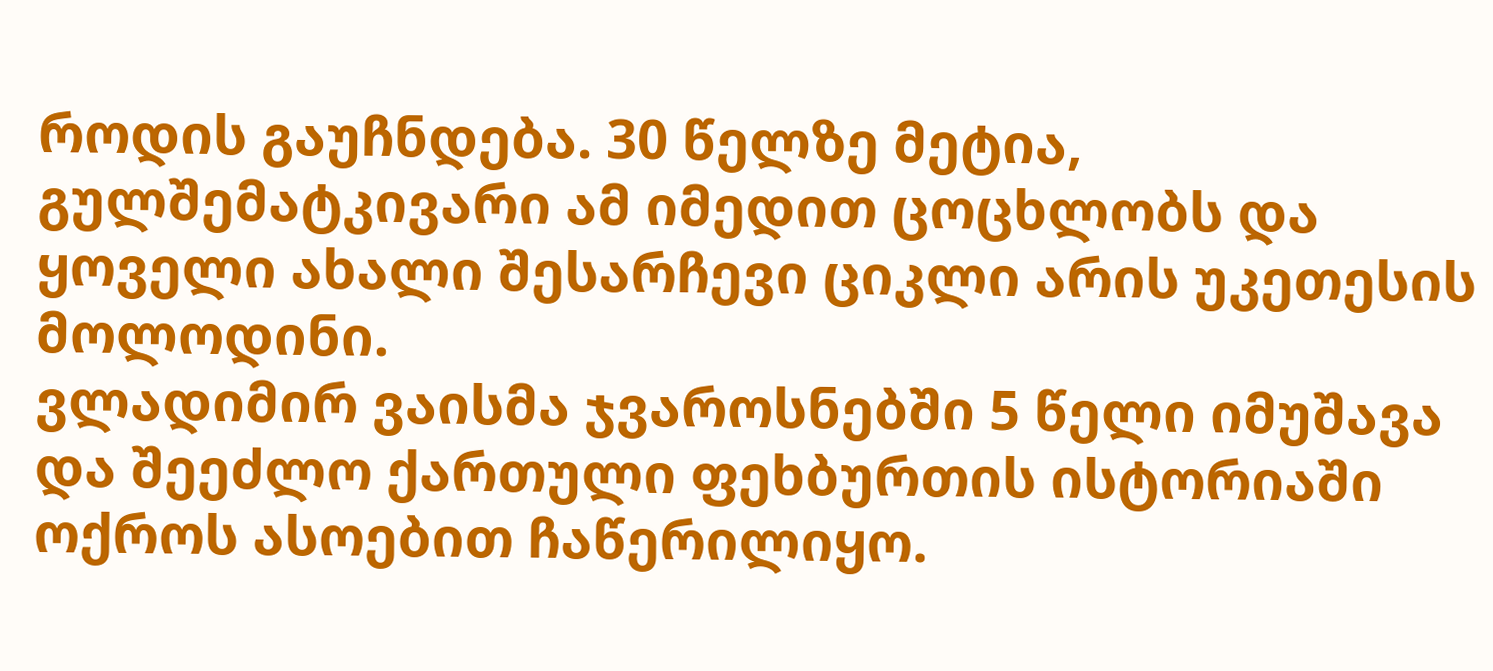როდის გაუჩნდება. 30 წელზე მეტია, გულშემატკივარი ამ იმედით ცოცხლობს და ყოველი ახალი შესარჩევი ციკლი არის უკეთესის მოლოდინი.
ვლადიმირ ვაისმა ჯვაროსნებში 5 წელი იმუშავა და შეეძლო ქართული ფეხბურთის ისტორიაში ოქროს ასოებით ჩაწერილიყო.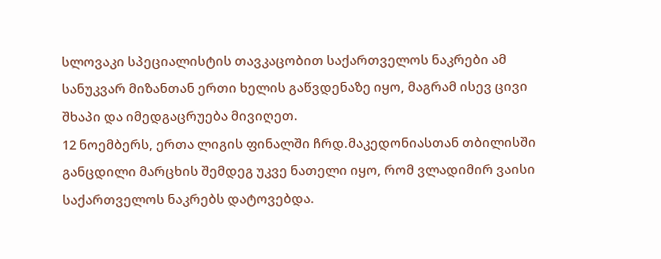სლოვაკი სპეციალისტის თავკაცობით საქართველოს ნაკრები ამ სანუკვარ მიზანთან ერთი ხელის გაწვდენაზე იყო, მაგრამ ისევ ცივი შხაპი და იმედგაცრუება მივიღეთ.
12 ნოემბერს, ერთა ლიგის ფინალში ჩრდ.მაკედონიასთან თბილისში განცდილი მარცხის შემდეგ უკვე ნათელი იყო, რომ ვლადიმირ ვაისი საქართველოს ნაკრებს დატოვებდა.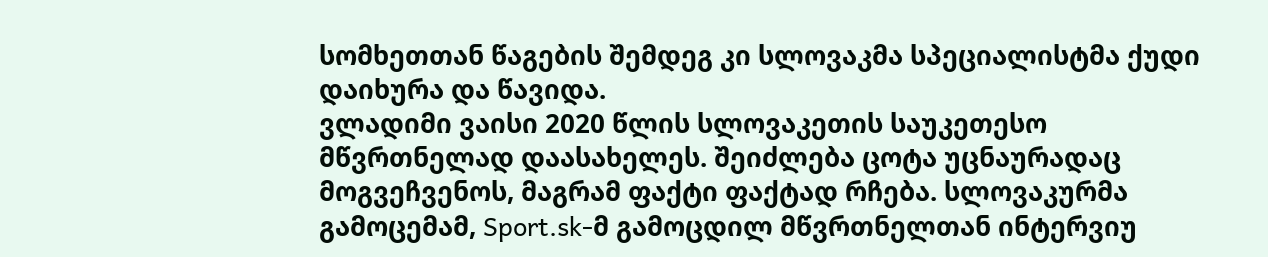სომხეთთან წაგების შემდეგ კი სლოვაკმა სპეციალისტმა ქუდი დაიხურა და წავიდა.
ვლადიმი ვაისი 2020 წლის სლოვაკეთის საუკეთესო მწვრთნელად დაასახელეს. შეიძლება ცოტა უცნაურადაც მოგვეჩვენოს, მაგრამ ფაქტი ფაქტად რჩება. სლოვაკურმა გამოცემამ, Sport.sk-მ გამოცდილ მწვრთნელთან ინტერვიუ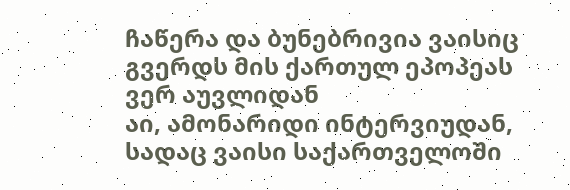ჩაწერა და ბუნებრივია ვაისიც გვერდს მის ქართულ ეპოპეას ვერ აუვლიდან
აი, ამონარიდი ინტერვიუდან, სადაც ვაისი საქართველოში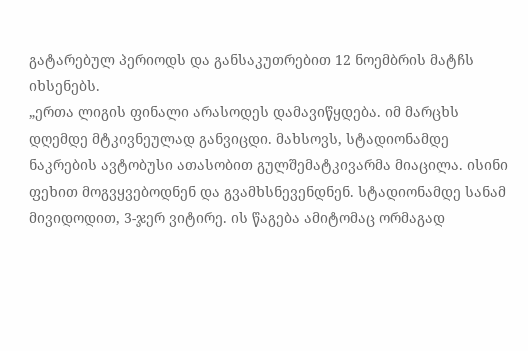გატარებულ პერიოდს და განსაკუთრებით 12 ნოემბრის მატჩს იხსენებს.
„ერთა ლიგის ფინალი არასოდეს დამავიწყდება. იმ მარცხს დღემდე მტკივნეულად განვიცდი. მახსოვს, სტადიონამდე ნაკრების ავტობუსი ათასობით გულშემატკივარმა მიაცილა. ისინი ფეხით მოგვყვებოდნენ და გვამხსნევენდნენ. სტადიონამდე სანამ მივიდოდით, 3-ჯერ ვიტირე. ის წაგება ამიტომაც ორმაგად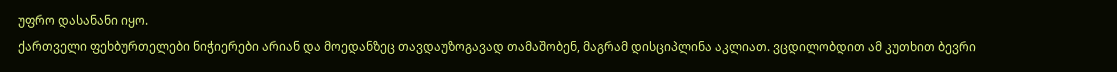უფრო დასანანი იყო.
ქართველი ფეხბურთელები ნიჭიერები არიან და მოედანზეც თავდაუზოგავად თამაშობენ, მაგრამ დისციპლინა აკლიათ. ვცდილობდით ამ კუთხით ბევრი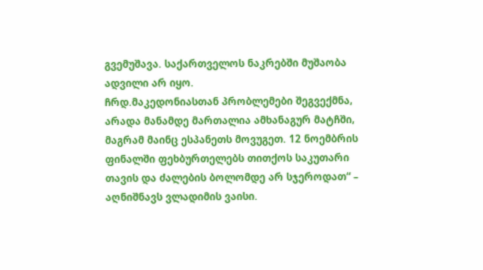გვემუშავა. საქართველოს ნაკრებში მუშაობა ადვილი არ იყო.
ჩრდ.მაკედონიასთან პრობლემები შეგვექმნა, არადა მანამდე მართალია ამხანაგურ მატჩში, მაგრამ მაინც ესპანეთს მოვუგეთ. 12 ნოემბრის ფინალში ფეხბურთელებს თითქოს საკუთარი თავის და ძალების ბოლომდე არ სჯეროდათ“ – აღნიშნავს ვლადიმის ვაისი.